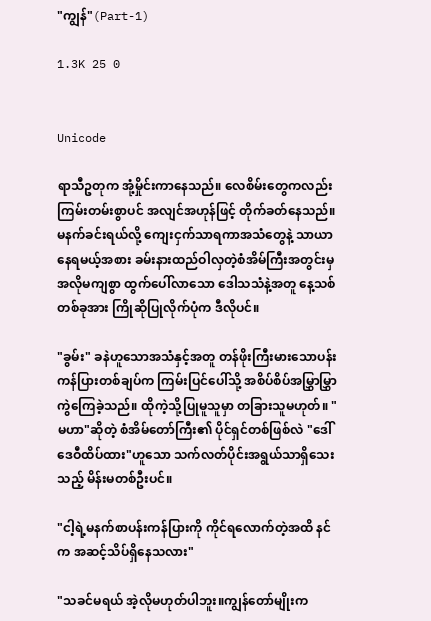"ကျွန်"(Part-1)

1.3K 25 0


Unicode

ရာသီဥတုက အုံ့မှိုင်းကာနေသည်။ လေစိမ်းတွေကလည်း ကြမ်းတမ်းစွာပင် အလျင်အဟုန်ဖြင့် တိုက်ခတ်နေသည်။မနက်ခင်းရယ်လို့ ကျေးငှက်သာရကာအသံတွေနဲ့ သာယာနေရမယ့်အစား ခမ်းနားထည်ဝါလှတဲ့စံအိမ်ကြီးအတွင်းမှ အလိုမကျစွာ ထွက်ပေါ်လာသော ဒေါသသံနဲ့အတူ နေ့သစ်တစ်ခုအား ကြိုဆိုပြုလိုက်ပုံက ဒီလိုပင်။

"ခွမ်း" ခနဲဟူသောအသံနှင့်အတူ တန်ဖိုးကြီးမားသောပန်းကန်ပြားတစ်ချပ်က ကြမ်းပြင်ပေါ်သို့ အစိပ်စိပ်အမြွှာမြွှာကွဲကြေခဲ့သည်။ ထိုကဲ့သို့ပြုမူသူမှာ တခြားသူမဟုတ်။ "မဟာ"ဆိုတဲ့ စံအိမ်တော်ကြီး၏ ပိုင်ရှင်တစ်ဖြစ်လဲ "ဒေါ်ဒေဝီထိပ်ထား"ဟူသော သက်လတ်ပိုင်းအရွယ်သာရှိသေးသည့် မိန်းမတစ်ဦးပင်။

"ငါ့ရဲ့မနက်စာပန်းကန်ပြားကို ကိုင်ရလောက်တဲ့အထိ နင်က အဆင့်သိပ်ရှိနေသလား"

"သခင်မရယ် အဲ့လိုမဟုတ်ပါဘူး။ကျွန်တော်မျိုးက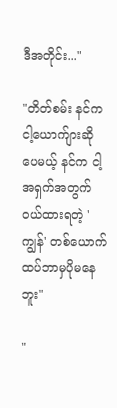ဒီအတိုင်း..."

"တိတ်စမ်း နင်က ငါ့ယောက်ျားဆိုပေမယ့် နင်က ငါ့အရှက်အတွက် ဝယ်ထားရတဲ့ 'ကျွန်' တစ်ယောက်ထပ်ဘာမှပိုမနေဘူး"

"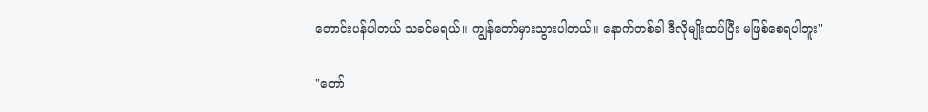တောင်းပန်ပါတယ် သခင်မရယ်။ ကျွန်တော်မှားသွားပါတယ်။ နောက်တစ်ခါ ဒီလိုမျိုးထပ်ပြီး မဖြစ်စေရပါဘူး"

"တော်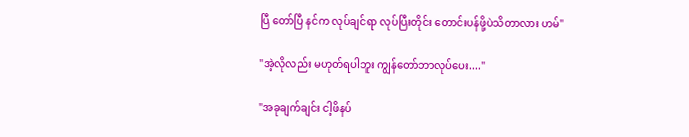ပြီ တော်ပြီ နင်က လုပ်ချင်ရာ လုပ်ပြီးတိုင်း တောင်းပန်ဖို့ပဲသိတာလား ဟမ်"

"အဲ့လိုလည်း မဟုတ်ရပါဘူး ကျွန်တော်ဘာလုပ်ပေး...."

"အခုချက်ချင်း ငါ့ဖိနပ်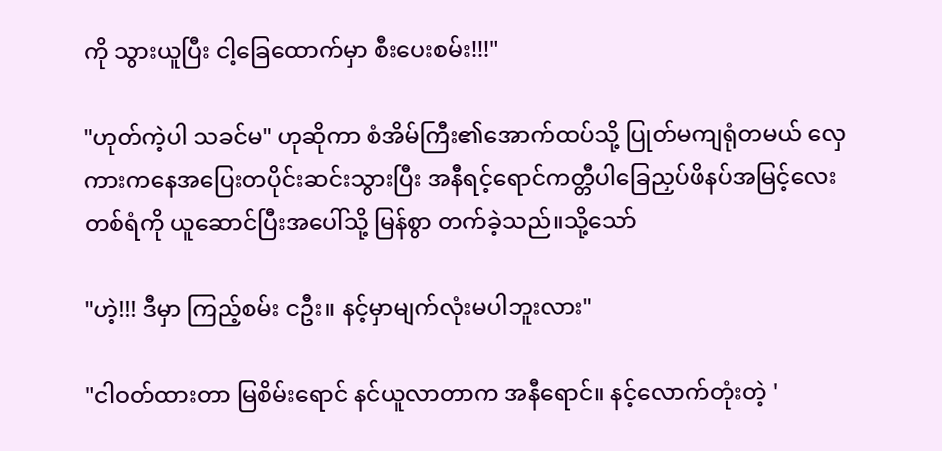ကို သွားယူပြီး ငါ့ခြေထောက်မှာ စီးပေးစမ်း!!!"

"ဟုတ်ကဲ့ပါ သခင်မ" ဟုဆိုကာ စံအိမ်ကြီး၏အောက်ထပ်သို့ ပြုတ်မကျရုံတမယ် လှေကားကနေအပြေးတပိုင်းဆင်းသွားပြီး အနီရင့်ရောင်ကတ္တီပါခြေညှပ်ဖိနပ်အမြင့်လေးတစ်ရံကို ယူဆောင်ပြီးအပေါ်သို့ မြန်စွာ တက်ခဲ့သည်။သို့သော်

"ဟဲ့!!! ဒီမှာ ကြည့်စမ်း ငဦး။ နင့်မှာမျက်လုံးမပါဘူးလား"

"ငါဝတ်ထားတာ မြစိမ်းရောင် နင်ယူလာတာက အနီရောင်။ နင့်လောက်တုံးတဲ့ '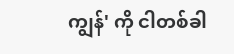ကျွန်' ကို ငါတစ်ခါ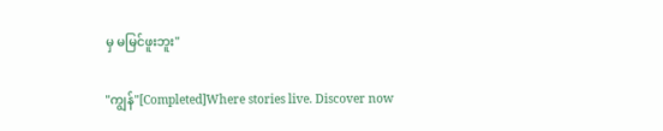မှ မမြင်ဖူးဘူး"

"ကျွန်"[Completed]Where stories live. Discover now